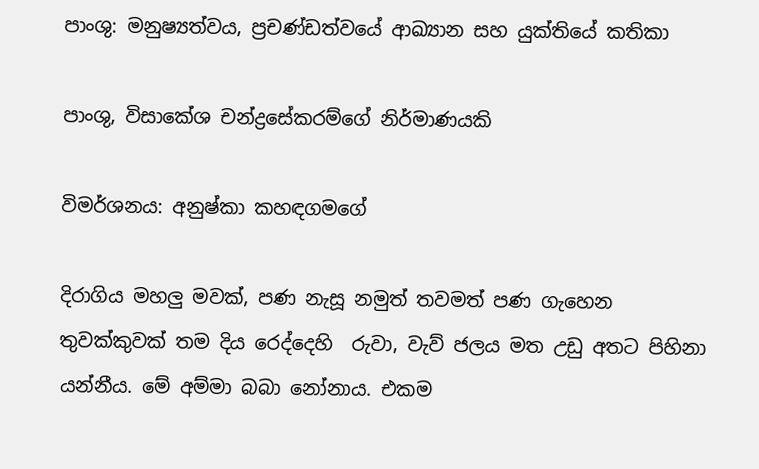පාංශු: මනුෂ්‍යත්වය, ප්‍රචණ්ඩත්වයේ ආඛ්‍යාන සහ යුක්තියේ කතිකා

පාංශු, විසාකේශ චන්ද්‍රසේකරම්ගේ නිර්මාණයකි

විමර්ශනය: අනුෂ්කා කහඳගමගේ

දිරාගිය මහලු මවක්, පණ නැසූ නමුත් තවමත් පණ ගැහෙන තුවක්කුවක් තම දිය රෙද්දෙහි  රුවා, වැව් ජලය මත උඩු අතට පිහිනා යන්නීය. මේ අම්මා බබා නෝනාය. එකම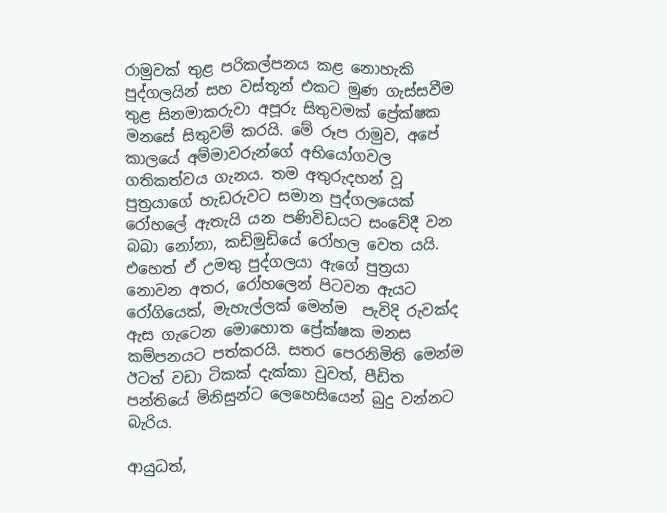රාමුවක් තුළ පරිකල්පනය කළ නොහැකි පුද්ගලයින් සහ වස්තූන් එකට මුණ ගැස්සවීම තුළ සිනමාකරුවා අපූරු සිතුවමක් ප්‍රේක්ෂක මනසේ සිතුවම් කරයි. මේ රූප රාමුව, අපේ කාලයේ අම්මාවරුන්ගේ අභියෝගවල  ගතිකත්වය ගැනය. තම අතුරුදහන් වූ පුත්‍රයාගේ හැඩරුවට සමාන පුද්ගලයෙක් රෝහලේ ඇතැයි යන පණිවිඩයට සංවේදී වන බබා නෝනා, කඩිමුඩියේ රෝහල වෙත යයි. එහෙත් ඒ උමතු පුද්ගලයා ඇගේ පුත්‍රයා නොවන අතර, රෝහලෙන් පිටවන ඇයට  රෝගියෙක්, මැහැල්ලක් මෙන්ම  පැවිදි රුවක්ද ඇස ගැටෙන මොහොත ප්‍රේක්ෂක මනස කම්පනයට පත්කරයි. සතර පෙරනිමිති මෙන්ම ඊටත් වඩා ටිකක් දැක්කා වුවත්, පීඩිත පන්තියේ මිනිසුන්ට ලෙහෙසියෙන් බුදු වන්නට බැරිය.

ආයුධත්,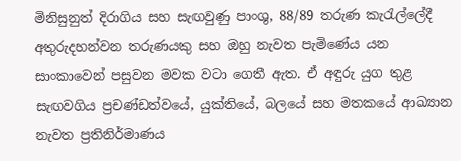මිනිසුනුත් දිරාගිය සහ සැඟවුණු පාංශු, 88/89 තරුණ කැරැල්ලේදී අතුරුදහන්වන තරුණයකු සහ ඔහු නැවත පැමිණේය යන සාංකාවෙන් පසුවන මවක වටා ගෙතී ඇත. ඒ අඳුරු යුග තුළ සැඟවගිය ප්‍රචණ්ඩත්වයේ, යුක්තියේ, බලයේ සහ මතකයේ ආඛ්‍යාන නැවත ප්‍රතිනිර්මාණය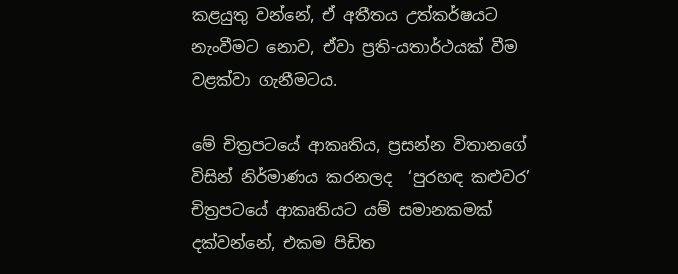කළයුතු වන්නේ, ඒ අතීතය උත්කර්ෂයට නැංවීමට නොව, ඒවා ප්‍රති-යතාර්ථයක් වීම වළක්වා ගැනීමටය.

මේ චිත්‍රපටයේ ආකෘතිය, ප්‍රසන්න විතානගේ විසින් නිර්මාණය කරනලද  ‘පුරහඳ කළුවර’ චිත්‍රපටයේ ආකෘතියට යම් සමානකමක් දක්වන්නේ, එකම පිඩිත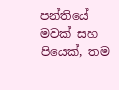පන්තියේ මවක් සහ පියෙක්, තම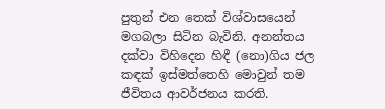පුතුන් එන තෙක් විශ්වාසයෙන් මගබලා සිටින බැවිනි. අනන්තය දක්වා විහිදෙන හිඳී (නො)ගිය ජල කඳක් ඉස්මත්තෙහි මොවුන් තම ජීවිතය ආවර්ජනය කරති.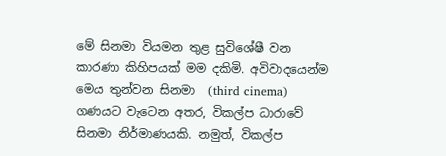මේ සිනමා වියමන තුළ සුවිශේෂී වන කාරණා කිහිපයක් මම දකිමි. අවිවාදයෙන්ම මෙය තුන්වන සිනමා  (third cinema) ගණයට වැටෙන අතර, විකල්ප ධාරාවේ සිනමා නිර්මාණයකි. නමුත්, විකල්ප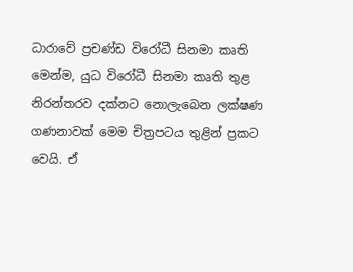ධාරාවේ ප්‍රචණ්ඩ විරෝධී සිනමා කෘති මෙන්ම, යුධ විරෝධී සිනමා කෘති තුළ නිරන්තරව දක්නට නොලැබෙන ලක්ෂණ ගණනාවක් මෙම චිත්‍රපටය තුළින් ප්‍රකට වෙයි. ඒ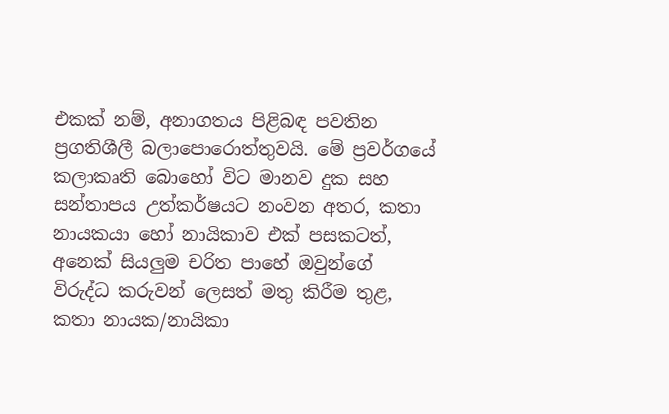එකක් නම්, අනාගතය පිළිබඳ පවතින ප්‍රගතිශීලී බලාපොරොත්තුවයි. මේ ප්‍රවර්ගයේ කලාකෘති බොහෝ විට මානව දුක සහ සන්තාපය උත්කර්ෂයට නංවන අතර, කතා නායකයා හෝ නායිකාව එක් පසකටත්, අනෙක් සියලුම චරිත පාහේ ඔවුන්ගේ විරුද්ධ කරුවන් ලෙසත් මතු කිරීම තුළ, කතා නායක/නායිකා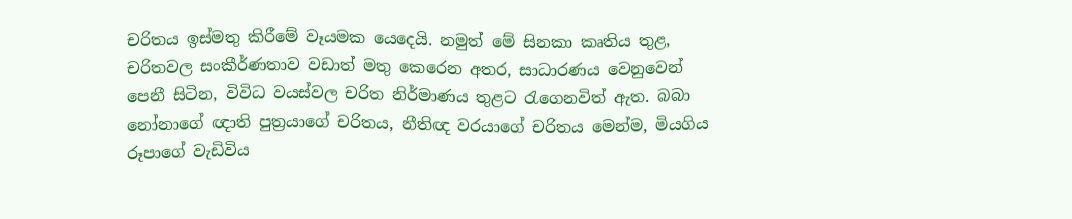චරිතය ඉස්මතු කිරීමේ වෑයමක යෙදෙයි. නමුත් මේ සිනකා කෘතිය තුළ, චරිතවල සංකීර්ණතාව වඩාත් මතු කෙරෙන අතර, සාධාරණය වෙනුවෙන් පෙනී සිටින, විවිධ වයස්වල චරිත නිර්මාණය තුළට රැගෙනවිත් ඇත. බබා නෝනාගේ ඥාති පුත්‍රයාගේ චරිතය, නීතිඥ වරයාගේ චරිතය මෙන්ම, මියගිය රූපාගේ වැඩිවිය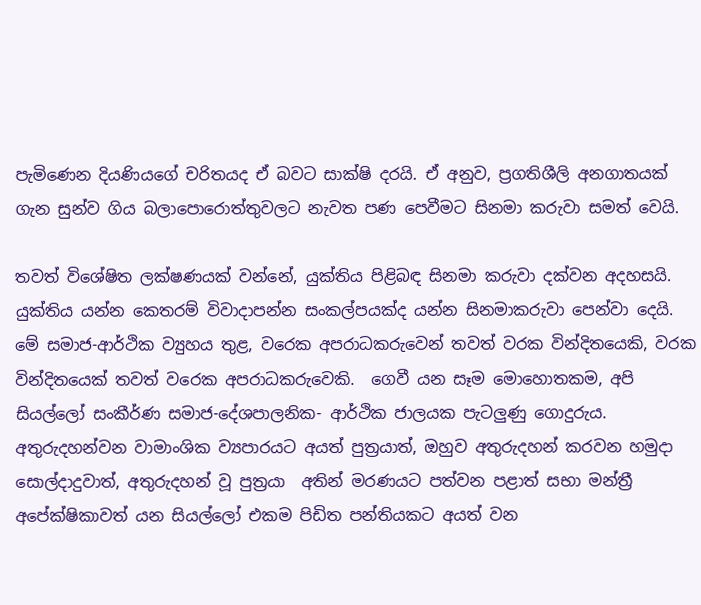පැමිණෙන දියණියගේ චරිතයද ඒ බවට සාක්ෂි දරයි. ඒ අනුව, ප්‍රගතිශීලි අනගාතයක් ගැන සුන්ව ගිය බලාපොරොත්තුවලට නැවත පණ පෙවීමට සිනමා කරුවා සමත් වෙයි.

තවත් විශේෂිත ලක්ෂණයක් වන්නේ, යුක්තිය පිළිබඳ සිනමා කරුවා දක්වන අදහසයි. යුක්තිය යන්න කෙතරම් විවාදාපන්න සංකල්පයක්ද යන්න සිනමාකරුවා පෙන්වා දෙයි. මේ සමාජ-ආර්ථික ව්‍යුහය තුළ, වරෙක අපරාධකරුවෙන් තවත් වරක වින්දිතයෙකි, වරක වින්දිතයෙක් තවත් වරෙක අපරාධකරුවෙකි.  ගෙවී යන සෑම මොහොතකම, අපි සියල්ලෝ සංකීර්ණ සමාජ-දේශපාලනික- ආර්ථික ජාලයක පැටලුණු ගොදුරුය. අතුරුදහන්වන වාමාංශික ව්‍යපාරයට අයත් පුත්‍රයාත්, ඔහුව අතුරුදහන් කරවන හමුදා සොල්දාදුවාත්, අතුරුදහන් වූ පුත්‍රයා  අතින් මරණයට පත්වන පළාත් සභා මන්ත්‍රී අපේක්ෂිකාවත් යන සියල්ලෝ එකම පිඩිත පන්තියකට අයත් වන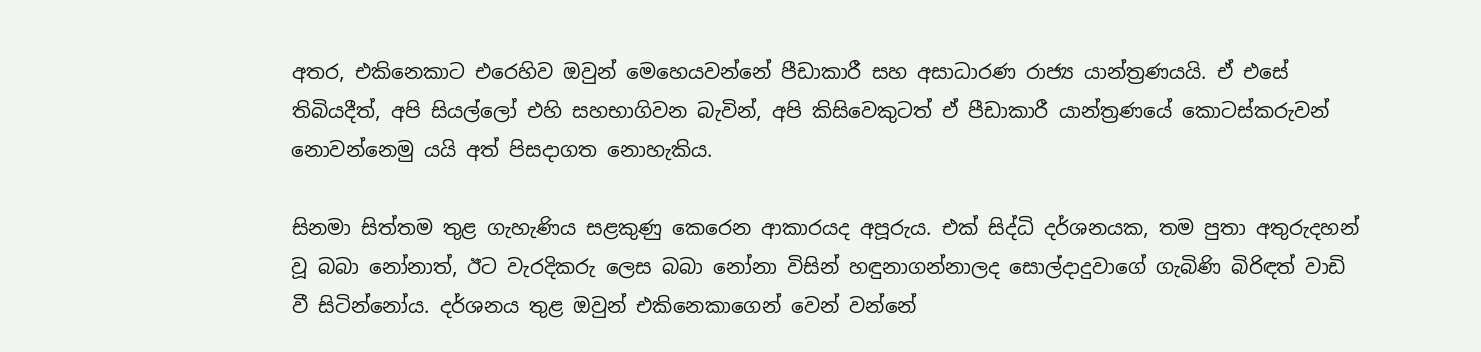අතර, එකිනෙකාට එරෙහිව ඔවුන් මෙහෙයවන්නේ පීඩාකාරී සහ අසාධාරණ රාජ්‍ය යාන්ත්‍රණයයි. ඒ එසේ තිබියදීත්, අපි සියල්ලෝ එහි සහභාගිවන බැවින්, අපි කිසිවෙකුටත් ඒ පීඩාකාරී යාන්ත්‍රණයේ කොටස්කරුවන් නොවන්නෙමු යයි අත් පිසදාගත නොහැකිය.

සිනමා සිත්තම තුළ ගැහැණිය සළකුණු කෙරෙන ආකාරයද අපූරුය. එක් සිද්ධි දර්ශනයක, තම පුතා අතුරුදහන් වූ බබා නෝනාත්, ඊට වැරදිකරු ලෙස බබා නෝනා විසින් හඳුනාගන්නාලද සොල්දාදුවාගේ ගැබිණි බිරිඳත් වාඩි වී සිටින්නෝය. දර්ශනය තුළ ඔවුන් එකිනෙකාගෙන් වෙන් වන්නේ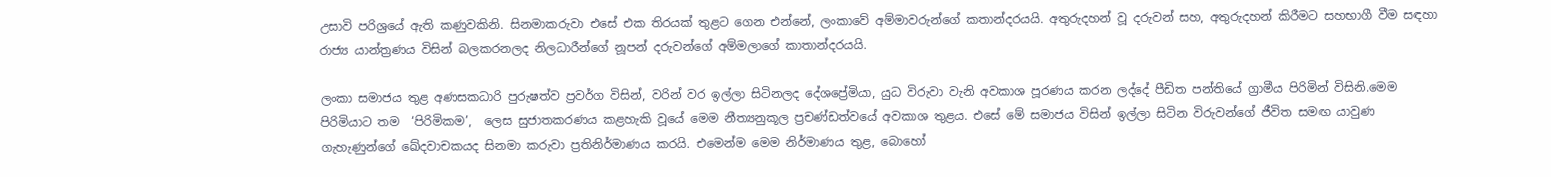උසාවි පරිශ්‍රයේ ඇති කණුවකිනි. සිනමාකරුවා එසේ එක තිරයක් තුළට ගෙන එන්නේ, ලංකාවේ අම්මාවරුන්ගේ කතාන්දරයයි. අතුරුදහන් වූ දරුවන් සහ, අතුරුදහන් කිරීමට සහභාගී වීම සඳහා රාජ්‍ය යාන්ත්‍රණය විසින් බලකරනලද නිලධාරීන්ගේ නූපන් දරුවන්ගේ අම්මලාගේ කාතාන්දරයයි.

ලංකා සමාජය තුළ අණසකධාරි පුරුෂත්ව ප්‍රවර්ග විසින්, වරින් වර ඉල්ලා සිටිනලද දේශප්‍රේමියා, යුධ විරුවා වැනි අවකාශ පූරණය කරන ලද්දේ පීඩිත පන්තියේ ග්‍රාමීය පිරිමින් විසිනි.මෙම පිරිමියාට තම  ‘පිරිමිකම’,  ලෙස සුජාතකරණය කළහැකි වූයේ මෙම නීත්‍යනුකූල ප්‍රචණ්ඩත්වයේ අවකාශ තුළය. එසේ මේ සමාජය විසින් ඉල්ලා සිටින විරුවන්ගේ ජීවිත සමඟ යාවුණ ගැහැණුන්ගේ ඛේදවාචකයද සිනමා කරුවා ප්‍රතිනිර්මාණය කරයි. එමෙන්ම මෙම නිර්මාණය තුළ, බොහෝ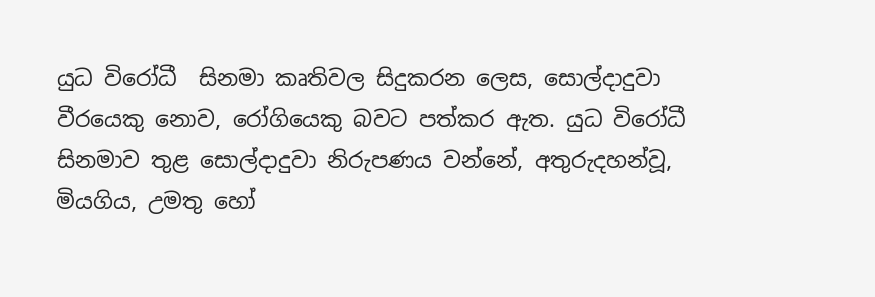යුධ විරෝධී  සිනමා කෘතිවල සිදුකරන ලෙස, සොල්දාදුවා වීරයෙකු නොව, රෝගියෙකු බවට පත්කර ඇත. යුධ විරෝධී සිනමාව තුළ සොල්දාදුවා නිරුපණය වන්නේ, අතුරුදහන්වූ, මියගිය, උමතු හෝ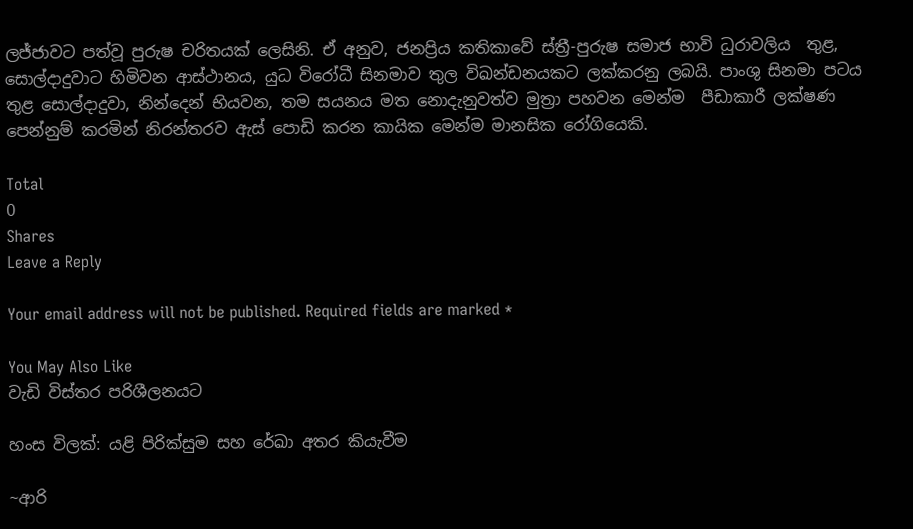ලජ්ජාවට පත්වූ පුරුෂ චරිතයක් ලෙසිනි. ඒ අනුව, ජනප්‍රිය කතිකාවේ ස්ත්‍රී-පුරුෂ සමාජ භාවි ධුරාවලිය  තුළ, සොල්දාදුවාට හිමිවන ආස්ථානය, යුධ විරෝධී සිනමාව තුල විඛන්ඩනයකට ලක්කරනු ලබයි. පාංශු සිනමා පටය තුළ සොල්දාදුවා, නින්දෙන් භියවන, තම සයනය මත නොදැනුවත්ව මුත්‍රා පහවන මෙන්ම  පීඩාකාරී ලක්ෂණ පෙන්නුම් කරමින් නිරන්තරව ඇස් පොඩි කරන කායික මෙන්ම මානසික රෝගියෙකි.

Total
0
Shares
Leave a Reply

Your email address will not be published. Required fields are marked *

You May Also Like
වැඩි විස්තර පරිශීලනයට

හංස විලක්: යළි පිරික්සුම සහ රේඛා අතර කියැවීම

~ආරි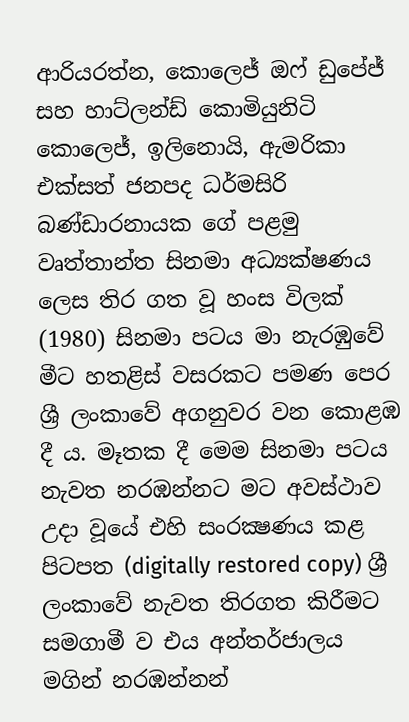ආරියරත්න, කොලෙජ් ඔෆ් ඩුපේජ් සහ හාට්ලන්ඩ් කොමියුනිටි කොලෙජ්, ඉලිනොයි, ඇමරිකා එක්සත් ජනපද ධර්මසිරි බණ්ඩාරනායක ගේ පළමු වෘත්තාන්ත සිනමා අධ්‍යක්ෂණය ලෙස තිර ගත වූ හංස විලක් (1980) සිනමා පටය මා නැරඹුවේ මීට හතළිස් වසරකට පමණ පෙර ශ්‍රී ලංකාවේ අගනුවර වන කොළඹ දී ය. මෑතක දී මෙම සිනමා පටය නැවත නරඹන්නට මට අවස්ථාව උදා වූයේ එහි සංරක්‍ෂණය කළ පිටපත (digitally restored copy) ශ්‍රී ලංකාවේ නැවත තිරගත කිරීමට සමගාමී ව එය අන්තර්ජාලය මගින් නරඹන්නන්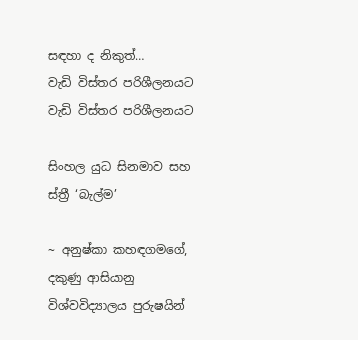සඳහා ද නිකුත්…
වැඩි විස්තර පරිශීලනයට
වැඩි විස්තර පරිශීලනයට

සිංහල යුධ සිනමාව සහ ස්ත්‍රී ‘බැල්ම’

~ අනුෂ්කා කහඳගමගේ, දකුණු ආසියානු විශ්වවිද්‍යාලය පුරුෂයින්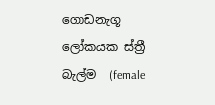ගොඩනැගූ ලෝකයක ස්ත්‍රී බැල්ම  (female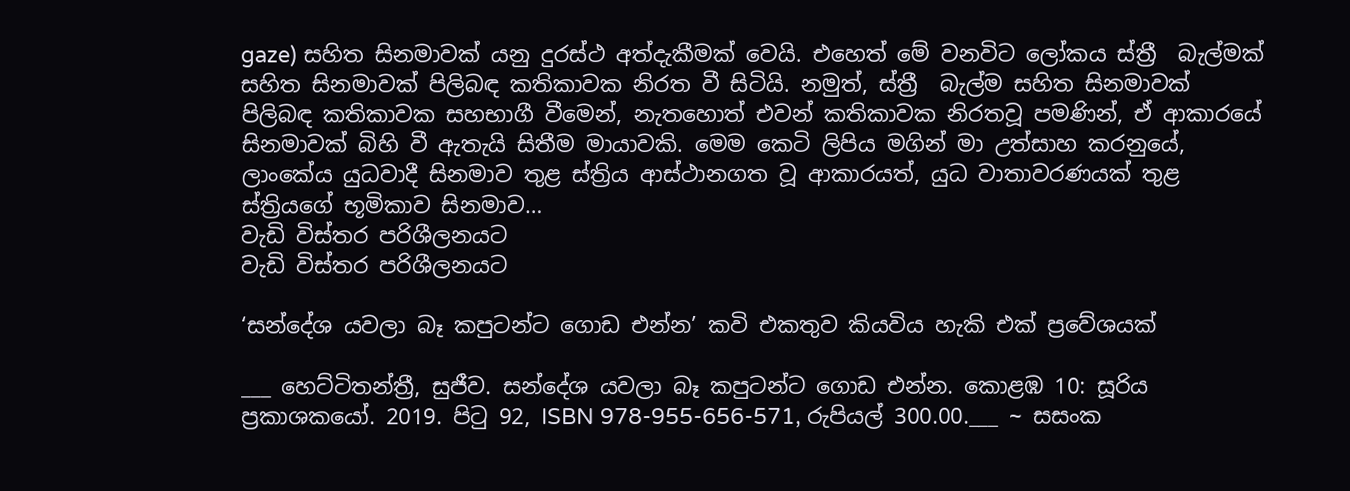gaze) සහිත සිනමාවක් යනු දුරස්ථ අත්දැකීමක් වෙයි. එහෙත් මේ වනවිට ලෝකය ස්ත්‍රී  බැල්මක් සහිත සිනමාවක් පිලිබඳ කතිකාවක නිරත වී සිටියි. නමුත්, ස්ත්‍රී  බැල්ම සහිත සිනමාවක් පිලිබඳ කතිකාවක සහභාගී වීමෙන්, නැතහොත් එවන් කතිකාවක නිරතවූ පමණින්, ඒ ආකාරයේ සිනමාවක් බිහි වී ඇතැයි සිතීම මායාවකි. මෙම කෙටි ලිපිය මගින් මා උත්සාහ කරනුයේ, ලාංකේය යුධවාදී සිනමාව තුළ ස්ත්‍රිය ආස්ථානගත වූ ආකාරයත්, යුධ වාතාවරණයක් තුළ ස්ත්‍රියගේ භූමිකාව සිනමාව…
වැඩි විස්තර පරිශීලනයට
වැඩි විස්තර පරිශීලනයට

‘සන්දේශ යවලා බෑ කපුටන්ට ගොඩ එන්න’ කවි එකතුව කියවිය හැකි එක් ප්‍රවේශයක්

___ හෙට්ටිතන්ත්‍රී, සුජීව. සන්දේශ යවලා බෑ කපුටන්ට ගොඩ එන්න. කොළඹ 10: සූරිය ප්‍රකාශකයෝ. 2019. පිටු 92, ISBN 978-955-656-571, රුපියල් 300.00.___ ~ සසංක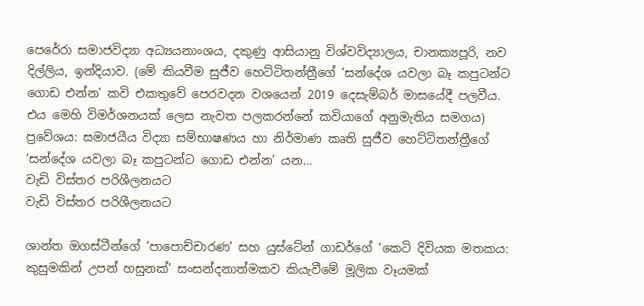පෙරේරා සමාජවිද්‍යා අධ්‍යයනාංශය, දකුණු ආසියානු විශ්වවිද්‍යාලය, චානක්‍යපූරි, නව දිල්ලිය, ඉන්දියාව. (මේ කියවීම සුජීව හෙට්ටිතන්ත්‍රීගේ ‘සන්දේශ යවලා බෑ කපුටන්ට ගොඩ එන්න’ කවි එකතුවේ පෙරවදන වශයෙන් 2019 දෙසැම්බර් මාසයේදී පලවීය. එය මෙහි විමර්ශනයක් ලෙස නැවත පලකරන්නේ කවියාගේ අනුමැතිය සමගය) ප්‍රවේශය: සමාජයීය විද්‍යා සම්භාෂණය හා නිර්මාණ කෘති සුජීව හෙට්ටිතන්ත්‍රීගේ ‘සන්දේශ යවලා බෑ කපුටන්ට ගොඩ එන්න’ යන…
වැඩි විස්තර පරිශීලනයට
වැඩි විස්තර පරිශීලනයට

ශාන්ත ඔගස්ටීන්ගේ ‘පාපොච්චාරණ’ සහ යුස්ටේන් ගාඩර්ගේ ‘කෙටි දිවියක මතකය: කුසුමකින් උපන් හසුනක්’ සංසන්දනාත්මකව කියැවීමේ මූලික වෑයමක්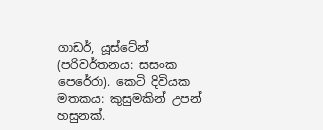ගාඩර්, යූස්ටේන් (පරිවර්තනය: සසංක පෙරේරා). කෙටි දිවියක මතකය: කුසුමකින් උපන් හසුනක්.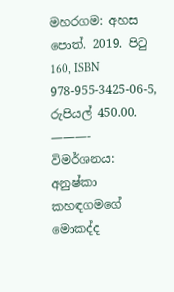මහරගම: අහස පොත්. 2019. පිටු 160, ISBN 978-955-3425-06-5, රුපියල් 450.00. ———- විමර්ශනය: අනුෂ්කා කහඳගමගේ මොකද්ද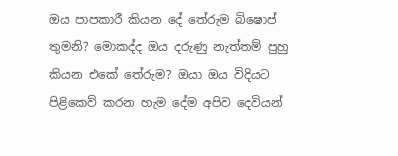ඔය පාපකාරී කියන දේ තේරුම බිෂොප් තුමනි? මොකද්ද ඔය දරුණු නැත්තම් පුහු කියන එකේ තේරුම? ඔයා ඔය විදියට පිළිකෙව් කරන හැම දේම අපිව දෙවියන්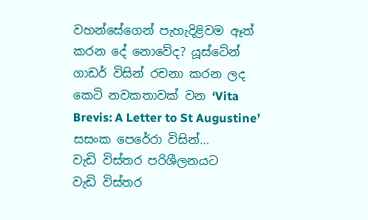වහන්සේගෙන් පැහැදිළිවම ඈත් කරන දේ නොවේද? යූස්ටේන් ගාඩර් විසින් රචනා කරන ලද කෙටි නවකතාවක් වන ‘Vita Brevis: A Letter to St Augustine’ සසංක පෙරේරා විසින්…
වැඩි විස්තර පරිශීලනයට
වැඩි විස්තර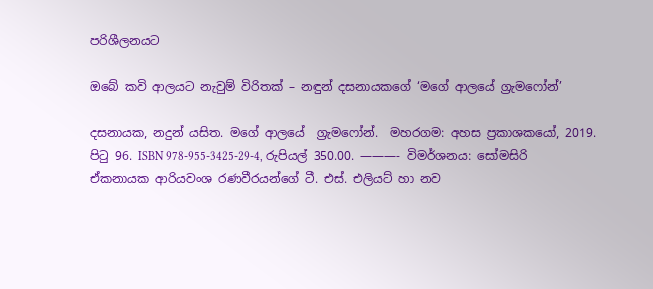පරිශීලනයට

ඔබේ කවි ආලයට නැවුම් විරිතක් – නඳුන් දසනායකගේ ‘මගේ ආලයේ ග්‍රැමෆෝන්’

දසනායක, නදුන් යසිත. මගේ ආලයේ  ග්‍රැමෆෝන්.  මහරගම: අහස ප්‍රකාශකයෝ, 2019. පිටු 96. ISBN 978-955-3425-29-4, රුපියල් 350.00. ———- විමර්ශනය: සෝමසිරි ඒකනායක ආරියවංශ රණවීරයන්ගේ ටී. එස්. එලියට් හා නව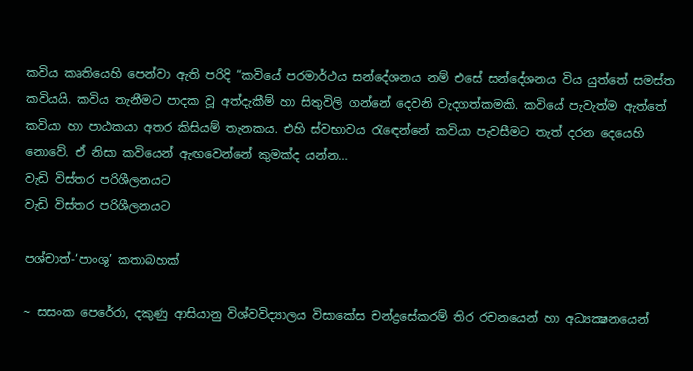කවිය කෘතියෙහි පෙන්වා ඇති පරිදි “කවියේ පරමාර්ථය සන්දේශනය නම් එසේ සන්දේශනය විය යුත්තේ සමස්ත කවියයි. කවිය තැනීමට පාදක වූ අත්දැකීම් හා සිතුවිලි ගන්නේ දෙවනි වැදගත්කමකි. කවියේ පැවැත්ම ඇත්තේ කවියා හා පාඨකයා අතර කිසියම් තැනකය. එහි ස්වභාවය රැඳෙන්නේ කවියා පැවසීමට තැත් දරන දෙයෙහි නොවේ. ඒ නිසා කවියෙන් ඇඟවෙන්නේ කුමක්ද යන්න…
වැඩි විස්තර පරිශීලනයට
වැඩි විස්තර පරිශීලනයට

පශ්චාත්-‘පාංශු’ කතාබහක්

~ සසංක පෙරේරා, දකුණු ආසියානු විශ්වවිද්‍යාලය විසාකේස චන්ද්‍රසේකරම් තිර රචනයෙන් හා අධ්‍යක්‍ෂනයෙන්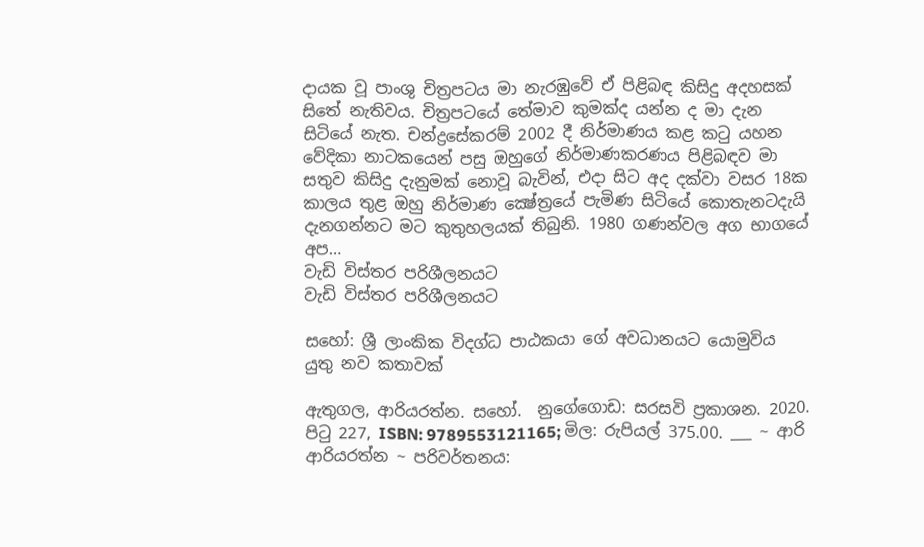දායක වූ පාංශු චිත්‍රපටය මා නැරඹුවේ ඒ පිළිබඳ කිසිදු අදහසක් සිතේ නැතිවය. චිත්‍රපටයේ තේමාව කුමක්ද යන්න ද මා දැන සිටියේ නැත. චන්ද්‍රසේකරම් 2002 දී නිර්මාණය කළ කටු යහන වේදිකා නාටකයෙන් පසු ඔහුගේ නිර්මාණකරණය පිළිබඳව මා සතුව කිසිදු දැනුමක් නොවූ බැවින්, එදා සිට අද දක්වා වසර 18ක කාලය තුළ ඔහු නිර්මාණ ක්‍ෂේත්‍රයේ පැමිණ සිටියේ කොතැනටදැයි දැනගන්නට මට කුතුහලයක් තිබුනි. 1980 ගණන්වල අග භාගයේ අප…
වැඩි විස්තර පරිශීලනයට
වැඩි විස්තර පරිශීලනයට

සහෝ: ශ්‍රී ලාංකික විදග්ධ පාඨකයා ගේ අවධානයට යොමුවිය යුතු නව කතාවක්

ඇතුගල, ආරියරත්න. සහෝ.  නුගේගොඩ: සරසවි ප්‍රකාශන. 2020. පිටු 227, ISBN: 9789553121165; මිල: රුපියල් 375.00. ___ ~ ආරි ආරියරත්න ~ පරිවර්තනය: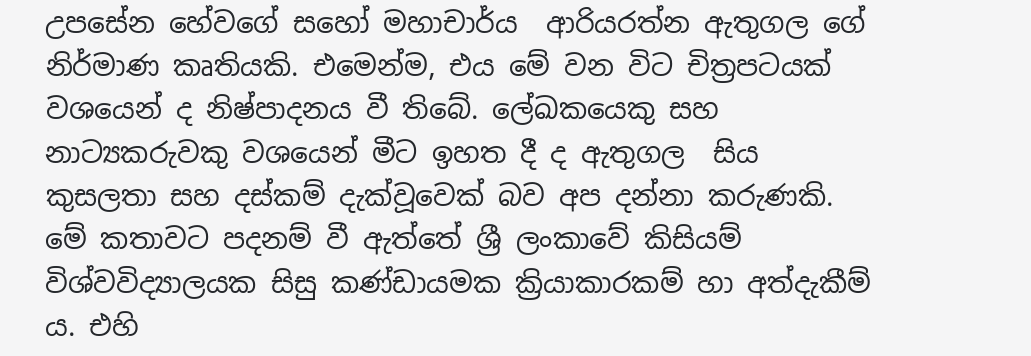උපසේන හේවගේ සහෝ මහාචාර්ය  ආරියරත්න ඇතුගල ගේ නිර්මාණ කෘතියකි. එමෙන්ම, එය මේ වන විට චිත්‍රපටයක් වශයෙන් ද නිෂ්පාදනය වී තිබේ. ලේඛකයෙකු සහ නාට්‍යකරුවකු වශයෙන් මීට ඉහත දී ද ඇතුගල  සිය කුසලතා සහ දස්කම් දැක්‌වූවෙක් බව අප දන්නා කරුණකි.  මේ කතාවට පදනම් වී ඇත්තේ ශ්‍රී ලංකාවේ කිසියම් විශ්වවිද්‍යාලයක සිසු කණ්ඩායමක ක්‍රියාකාරකම් හා අත්දැකීම් ය. එහි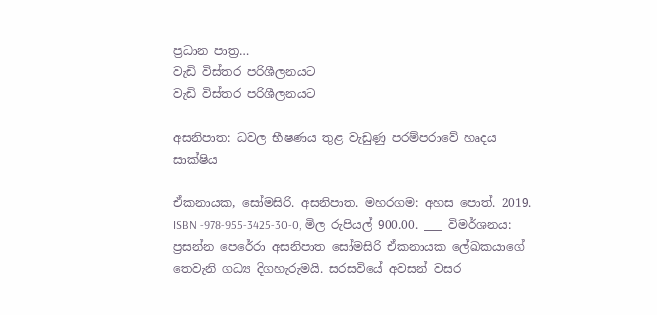ප්‍රධාන පාත්‍ර…
වැඩි විස්තර පරිශීලනයට
වැඩි විස්තර පරිශීලනයට

අසනිපාත: ධවල භීෂණය තුළ වැඩුණු පරම්පරාවේ හෘදය සාක්ෂිය

ඒකනායක, සෝමසිරි. අසනිපාත. මහරගම: අහස පොත්. 2019. ISBN -978-955-3425-30-0, මිල රුපියල් 900.00. ___ විමර්ශනය: ප්‍රසන්න පෙරේරා අසනිපාත සෝමසිරි ඒකනායක ලේඛකයාගේ තෙවැනි ගධ්‍ය දිගහැරුමයි. සරසවියේ අවසන් වසර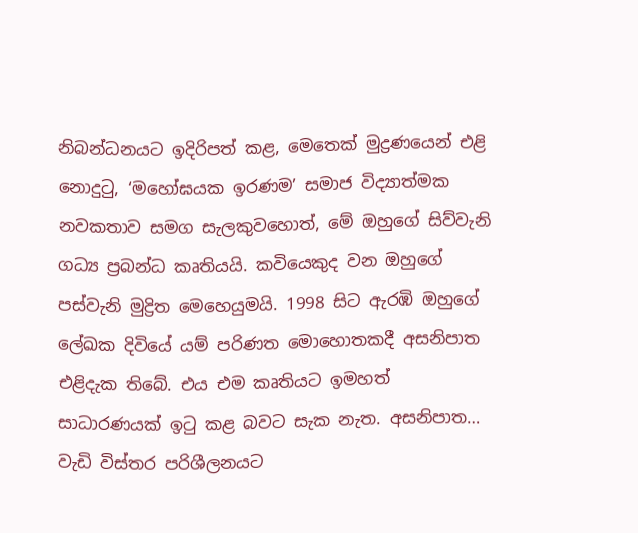නිබන්ධනයට ඉදිරිපත් කළ, මෙතෙක් මුද්‍රණයෙන් එළි නොදුටු, ‘මහෝඝයක ඉරණම’ සමාජ විද්‍යාත්මක නවකතාව සමග සැලකුවහොත්, මේ ඔහුගේ සිව්වැනි ගධ්‍ය ප්‍රබන්ධ කෘතියයි. කවියෙකුද වන ඔහුගේ පස්වැනි මුද්‍රිත මෙහෙයුමයි. 1998 සිට ඇරඹි ඔහුගේ ලේඛක දිවියේ යම් පරිණත මොහොතකදී අසනිපාත එළිදැක තිබේ. එය එම කෘතියට ඉමහත් සාධාරණයක් ඉටු කළ බවට සැක නැත. අසනිපාත…
වැඩි විස්තර පරිශීලනයට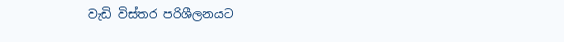වැඩි විස්තර පරිශීලනයට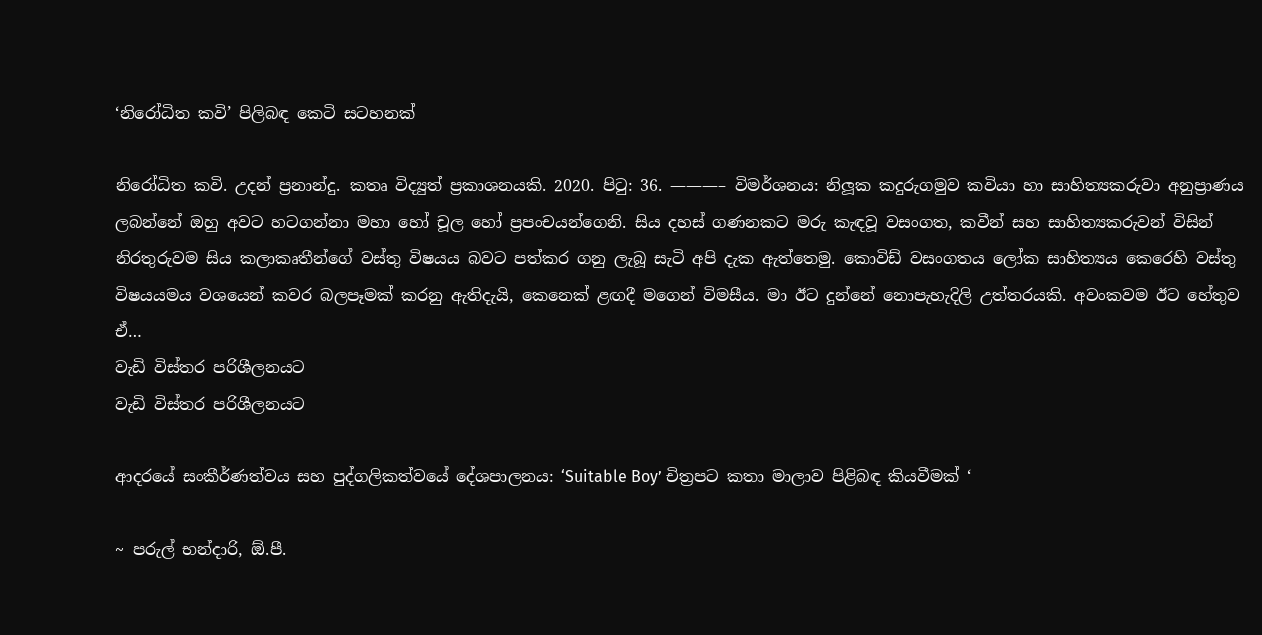‘නිරෝධිත කවි’ පිලිබඳ කෙටි සටහනක්

නිරෝධිත කවි. උදන් ප්‍රනාන්දු. කතෘ විද්‍යුත් ප්‍රකාශනයකි. 2020. පිටු: 36. ———– විමර්ශනය: නිලූක කදුරුගමුව කවියා හා සාහිත්‍යකරුවා අනුප්‍රාණය ලබන්නේ ඔහු අවට හටගන්නා මහා හෝ චූල හෝ ප්‍රපංචයන්ගෙනි. සිය දහස් ගණනකට මරු කැඳවූ වසංගත, කවීන් සහ සාහිත්‍යකරුවන් විසින් නිරතුරුවම සිය කලාකෘතීන්ගේ වස්තු විෂයය බවට පත්කර ගනු ලැබූ සැටි අපි දැක ඇත්තෙමු. කොවිඩ් වසංගතය ලෝක සාහිත්‍යය කෙරෙහි වස්තු විෂයයමය වශයෙන් කවර බලපෑමක් කරනු ඇතිදැයි, කෙනෙක් ළඟදී මගෙන් විමසීය. මා ඊට දුන්නේ නොපැහැදිලි උත්තරයකි. අවංකවම ඊට හේතුව ඒ…
වැඩි විස්තර පරිශීලනයට
වැඩි විස්තර පරිශීලනයට

ආදරයේ සංකීර්ණත්වය සහ පුද්ගලිකත්වයේ දේශපාලනය: ‘Suitable Boy’ චිත්‍රපට කතා මාලාව පිළිබඳ කියවීමක් ‘

~ පරුල් භන්දාරි, ඕ.පී.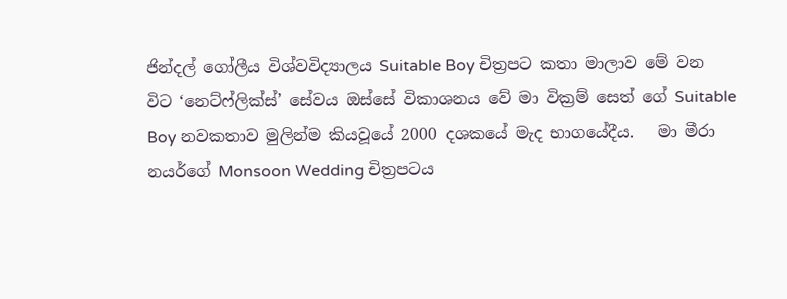ජින්දල් ගෝලීය විශ්වවිද්‍යාලය Suitable Boy චිත්‍රපට කතා මාලාව මේ වන විට ‘නෙට්ෆ්ලික්ස්’ සේවය ඔස්සේ විකාශනය වේ මා වික්‍රම් සෙත් ගේ Suitable Boy නවකතාව මුලින්ම කියවූයේ 2000 දශකයේ මැද භාගයේදීය.   මා මීරා නයර්ගේ Monsoon Wedding චිත්‍රපටය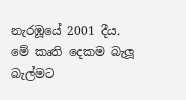නැරඹූයේ 2001 දීය.  මේ කෘති දෙකම බැලූ බැල්මට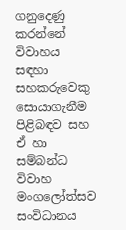ගනුදෙණු කරන්නේ විවාහය සඳහා සහකරුවෙකු සොයාගැනීම පිළිබඳව සහ ඒ හා සම්බන්ධ විවාහ මංගලෝත්සව සංවිධානය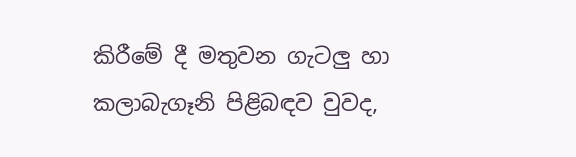කිරීමේ දී මතුවන ගැටලු හා කලාබැගෑනි පිළිබඳව වුවද,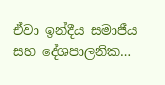ඒවා ඉන්දීය සමාජීය සහ දේශපාලනික…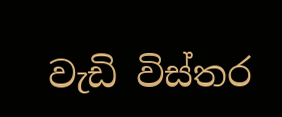වැඩි විස්තර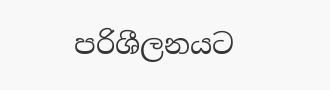පරිශීලනයට